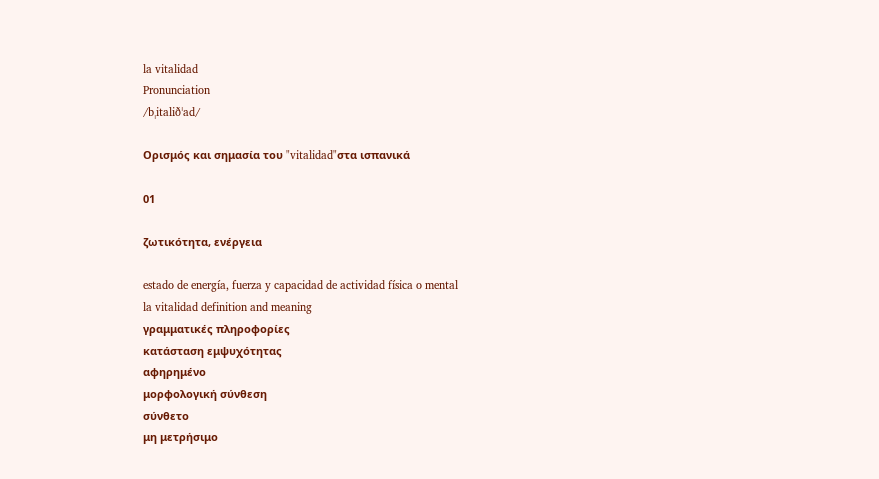la vitalidad
Pronunciation
/bˌitaliðˈad/

Ορισμός και σημασία του "vitalidad"στα ισπανικά

01

ζωτικότητα, ενέργεια

estado de energía, fuerza y capacidad de actividad física o mental
la vitalidad definition and meaning
γραμματικές πληροφορίες
κατάσταση εμψυχότητας
αφηρημένο
μορφολογική σύνθεση
σύνθετο
μη μετρήσιμο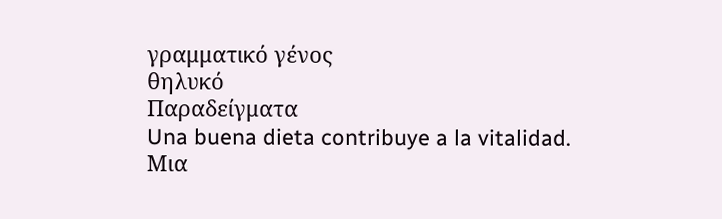γραμματικό γένος
θηλυκό
Παραδείγματα
Una buena dieta contribuye a la vitalidad.
Μια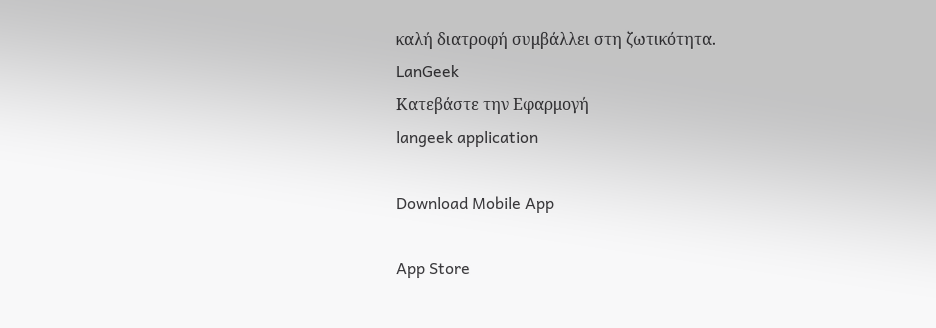καλή διατροφή συμβάλλει στη ζωτικότητα.
LanGeek
Κατεβάστε την Εφαρμογή
langeek application

Download Mobile App

App Store